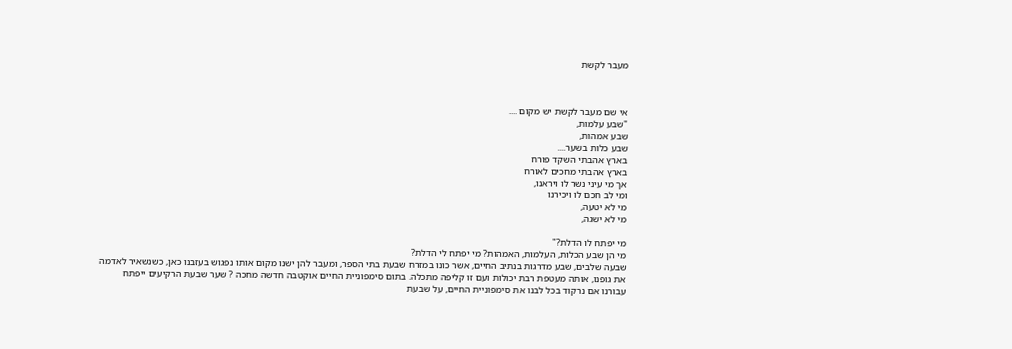מעבר לקשת



אי שם מעבר לקשת יש מקום ....
"שבע עלמות,
שבע אמהות,
שבע כלות בשער....
בארץ אהבתי השקד פורח
בארץ אהבתי מחכים לאורח
אך מי עיני נשר לו ויראנו,
ומי לב חכם לו ויכירנו
מי לא יטעה,
מי לא ישגה,

מי יפתח לו הדלת?"
מי הן שבע הכלות, העלמות, האמהות? מי יפתח לי הדלת?
שבעה שלבים, שבע מדרגות בנתיב החיים, אשר כונו במזרח שבעת בתי הספר, ומעבר להן ישנו מקום אותו נפגוש בעזבנו כאן, כשנשאיר לאדמה את גופנו, אותה מעטפת רבת יכולות ועם זו קליפה מתכלה. בתום סימפוניית החיים אוקטבה חדשה מחכה ? שער שבעת הרקיעים ייפתח עבורנו אם נרקוד בכל לבנו את סימפוניית החיים, על שבעת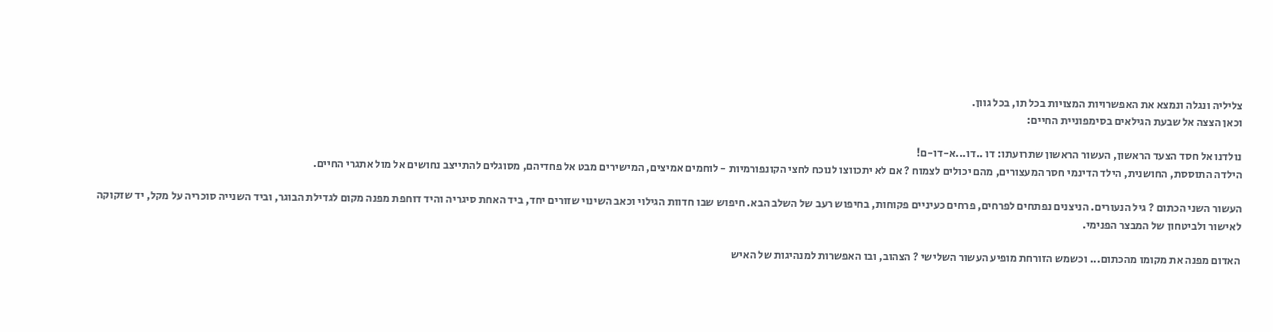צליליה ונגלה ונמצא את האפשרויות המצויות בכל תו, בכל גוון.
וכאן הצצה אל שבעת הגילאים בסימפוניית החיים:

נולדנו אל חסד הצעד הראשון, העשור הראשון שתרועתו: דו ..דו...א-דו-ם!
הילדה התוססת, החושנית, הילד הדינמי חסר המעצורים, מהם יכולים לצמוח ? אם לא יתכווצו לנוכח לחצי הקונפורמיות - לוחמים אמיצים, המישירים מבט אל פחדיהם, מסוגלים להתייצב נחושים אל מול אתגרי החיים.

העשור השני הכתום ? גיל הנעורים. הניצנים נפתחים לפרחים, פרחים כעיניים פקוחות, בחיפוש רעב של השלב הבא. חיפוש שבו חדוות הגילוי וכאב השינוי שזורים יחד, ביד האחת סיגריה והיד דוחפת מפנה מקום לגדילת הבוגר, וביד השנייה סוכריה על מקל, יד שזקוקה לאישור ולביטחון של המבצר הפנימי.

האדום מפנה את מקומו מהכתום... וכשמש הזורחת מופיע העשור השלישי ? הצהוב, ובו האפשרות למנהיגות של האיש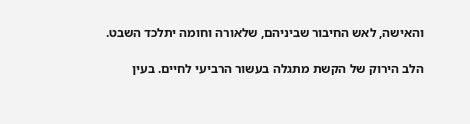והאישה, לאש החיבור שביניהם, שלאורה וחומה יתלכד השבט.

הלב הירוק של הקשת מתגלה בעשור הרביעי לחיים. בעין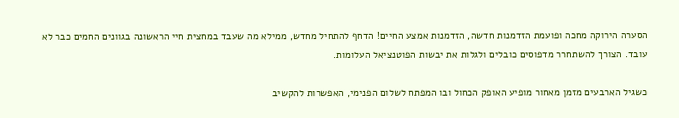הסערה הירוקה מחכה ופועמת הזדמנות חדשה, הזדמנות אמצע החיים! הדחף להתחיל מחדש, ממילא מה שעבד במחצית חיי הראשונה בגוונים החמים כבר לא עובד. הצורך להשתחרר מדפוסים כובלים ולגלות את יבשות הפוטנציאל העלומות.

כשגיל הארבעים מזמן מאחור מופיע האופק הכחול ובו המפתח לשלום הפנימי, האפשרות להקשיב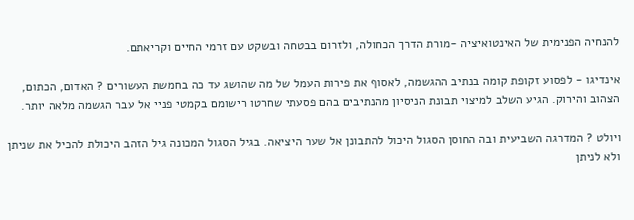להנחיה הפנימית של האינטואיציה -מורת הדרך הכחולה, ולזרום בבטחה ובשקט עם זרמי החיים וקריאתם.

אינדיגו - לפסוע זקופת קומה בנתיב ההגשמה, לאסוף את פירות העמל של מה שהושג עד כה בחמשת העשורים ? האדום, הכתום, הצהוב והירוק. הגיע השלב למיצוי תבונת הניסיון מהנתיבים בהם פסעתי שחרטו רישומם בקמטי פניי אל עבר הגשמה מלאה יותר.

ויולט ? המדרגה השביעית ובה החוסן הסגול היכול להתבונן אל שער היציאה. בגיל הסגול המכונה גיל הזהב היכולת להכיל את שניתן ולא לניתן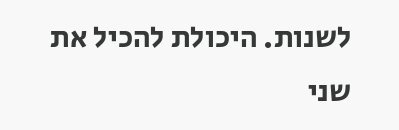לשנות. היכולת להכיל את שני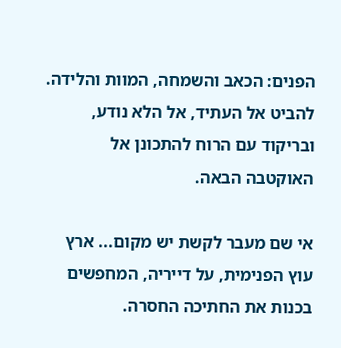הפנים: הכאב והשמחה, המוות והלידה. להביט אל העתיד, אל הלא נודע, ובריקוד עם הרוח להתכונן אל האוקטבה הבאה.

אי שם מעבר לקשת יש מקום... ארץ עוץ הפנימית, על דייריה, המחפשים בכנות את החתיכה החסרה.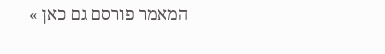המאמר פורסם גם כאן »